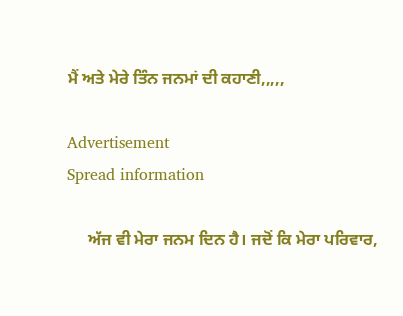ਮੈਂ ਅਤੇ ਮੇਰੇ ਤਿੰਨ ਜਨਮਾਂ ਦੀ ਕਹਾਣੀ,,,,,

Advertisement
Spread information

     ਅੱਜ ਵੀ ਮੇਰਾ ਜਨਮ ਦਿਨ ਹੈ। ਜਦੋਂ ਕਿ ਮੇਰਾ ਪਰਿਵਾਰ,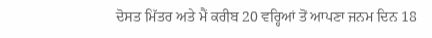ਦੋਸਤ ਮਿੱਤਰ ਅਤੇ ਮੈਂ ਕਰੀਬ 20 ਵਰ੍ਹਿਆਂ ਤੋਂ ਆਪਣਾ ਜਨਮ ਦਿਨ 18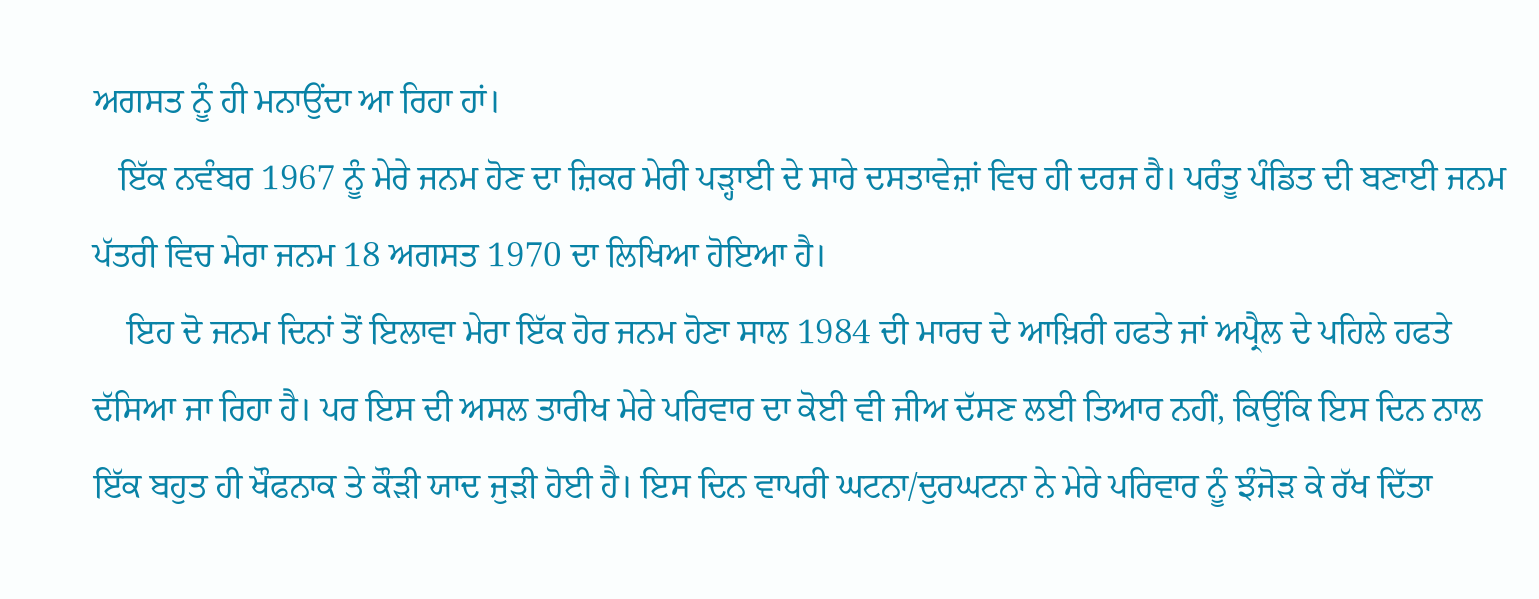ਅਗਸਤ ਨੂੰ ਹੀ ਮਨਾਉਂਦਾ ਆ ਰਿਹਾ ਹਾਂ।
   ਇੱਕ ਨਵੰਬਰ 1967 ਨੂੰ ਮੇਰੇ ਜਨਮ ਹੋਣ ਦਾ ਜ਼ਿਕਰ ਮੇਰੀ ਪੜ੍ਹਾਈ ਦੇ ਸਾਰੇ ਦਸਤਾਵੇਜ਼ਾਂ ਵਿਚ ਹੀ ਦਰਜ ਹੈ। ਪਰੰਤੂ ਪੰਡਿਤ ਦੀ ਬਣਾਈ ਜਨਮ ਪੱਤਰੀ ਵਿਚ ਮੇਰਾ ਜਨਮ 18 ਅਗਸਤ 1970 ਦਾ ਲਿਖਿਆ ਹੋਇਆ ਹੈ।
    ਇਹ ਦੋ ਜਨਮ ਦਿਨਾਂ ਤੋਂ ਇਲਾਵਾ ਮੇਰਾ ਇੱਕ ਹੋਰ ਜਨਮ ਹੋਣਾ ਸਾਲ 1984 ਦੀ ਮਾਰਚ ਦੇ ਆਖ਼ਿਰੀ ਹਫਤੇ ਜਾਂ ਅਪ੍ਰੈਲ ਦੇ ਪਹਿਲੇ ਹਫਤੇ ਦੱਸਿਆ ਜਾ ਰਿਹਾ ਹੈ। ਪਰ ਇਸ ਦੀ ਅਸਲ ਤਾਰੀਖ ਮੇਰੇ ਪਰਿਵਾਰ ਦਾ ਕੋਈ ਵੀ ਜੀਅ ਦੱਸਣ ਲਈ ਤਿਆਰ ਨਹੀਂ, ਕਿਉਂਕਿ ਇਸ ਦਿਨ ਨਾਲ ਇੱਕ ਬਹੁਤ ਹੀ ਖੌਫਨਾਕ ਤੇ ਕੌੜੀ ਯਾਦ ਜੁੜੀ ਹੋਈ ਹੈ। ਇਸ ਦਿਨ ਵਾਪਰੀ ਘਟਨਾ/ਦੁਰਘਟਨਾ ਨੇ ਮੇਰੇ ਪਰਿਵਾਰ ਨੂੰ ਝੰਜੋੜ ਕੇ ਰੱਖ ਦਿੱਤਾ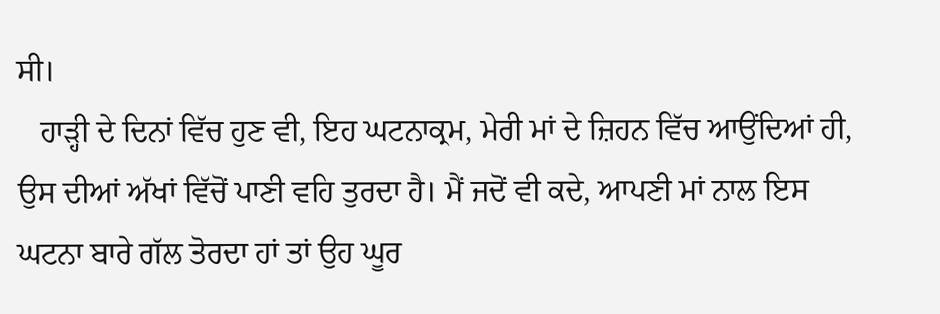ਸੀ।
   ਹਾੜ੍ਹੀ ਦੇ ਦਿਨਾਂ ਵਿੱਚ ਹੁਣ ਵੀ, ਇਹ ਘਟਨਾਕ੍ਰਮ, ਮੇਰੀ ਮਾਂ ਦੇ ਜ਼ਿਹਨ ਵਿੱਚ ਆਉਂਦਿਆਂ ਹੀ, ਉਸ ਦੀਆਂ ਅੱਖਾਂ ਵਿੱਚੋਂ ਪਾਣੀ ਵਹਿ ਤੁਰਦਾ ਹੈ। ਮੈਂ ਜਦੋਂ ਵੀ ਕਦੇ, ਆਪਣੀ ਮਾਂ ਨਾਲ ਇਸ ਘਟਨਾ ਬਾਰੇ ਗੱਲ ਤੋਰਦਾ ਹਾਂ ਤਾਂ ਉਹ ਘੂਰ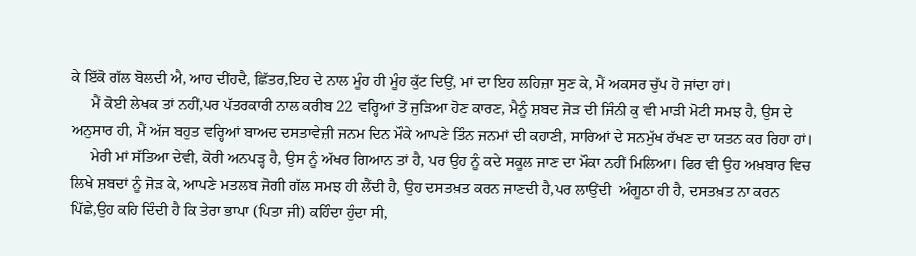ਕੇ ਇੱਕੋ ਗੱਲ ਬੋਲਦੀ ਐ, ਆਹ ਦੀਂਹਦੈ, ਛਿੱਤਰ,ਇਹ ਦੇ ਨਾਲ ਮੂੰਹ ਹੀ ਮੂੰਹ ਕੁੱਟ ਦਿਉਂ, ਮਾਂ ਦਾ ਇਹ ਲਹਿਜ਼ਾ ਸੁਣ ਕੇ, ਮੈਂ ਅਕਸਰ ਚੁੱਪ ਹੋ ਜਾਂਦਾ ਹਾਂ।
     ਮੈਂ ਕੋਈ ਲੇਖਕ ਤਾਂ ਨਹੀਂ,ਪਰ ਪੱਤਰਕਾਰੀ ਨਾਲ ਕਰੀਬ 22 ਵਰ੍ਹਿਆਂ ਤੋਂ ਜੁੜਿਆ ਹੋਣ ਕਾਰਣ, ਮੈਨੂੰ ਸ਼ਬਦ ਜੋੜ ਦੀ ਜਿੰਨੀ ਕੁ ਵੀ ਮਾੜੀ ਮੋਟੀ ਸਮਝ ਹੈ, ਉਸ ਦੇ ਅਨੁਸਾਰ ਹੀ, ਮੈਂ ਅੱਜ ਬਹੁਤ ਵਰ੍ਹਿਆਂ ਬਾਅਦ ਦਸਤਾਵੇਜ਼ੀ ਜਨਮ ਦਿਨ ਮੌਕੇ ਆਪਣੇ ਤਿੰਨ ਜਨਮਾਂ ਦੀ ਕਹਾਣੀ, ਸਾਰਿਆਂ ਦੇ ਸਨਮੁੱਖ ਰੱਖਣ ਦਾ ਯਤਨ ਕਰ ਰਿਹਾ ਹਾਂ।
     ਮੇਰੀ ਮਾਂ ਸੱਤਿਆ ਦੇਵੀ, ਕੋਰੀ ਅਨਪੜ੍ਹ ਹੈ, ਉਸ ਨੂੰ ਅੱਖਰ ਗਿਆਨ ਤਾਂ ਹੈ, ਪਰ ਉਹ ਨੂੰ ਕਦੇ ਸਕੂਲ ਜਾਣ ਦਾ ਮੌਕਾ ਨਹੀਂ ਮਿਲਿਆ। ਫਿਰ ਵੀ ਉਹ ਅਖ਼ਬਾਰ ਵਿਚ ਲਿਖੇ ਸ਼ਬਦਾਂ ਨੂੰ ਜੋੜ ਕੇ, ਆਪਣੇ ਮਤਲਬ ਜੋਗੀ ਗੱਲ ਸਮਝ ਹੀ ਲੈਂਦੀ ਹੈ, ਉਹ ਦਸਤਖ਼ਤ ਕਰਨ ਜਾਣਦੀ ਹੈ,ਪਰ ਲਾਉਂਦੀ  ਅੰਗੂਠਾ ਹੀ ਹੈ, ਦਸਤਖ਼ਤ ਨਾ ਕਰਨ ਪਿੱਛੇ,ਉਹ ਕਹਿ ਦਿੰਦੀ ਹੈ ਕਿ ਤੇਰਾ ਭਾਪਾ (ਪਿਤਾ ਜੀ) ਕਹਿੰਦਾ ਹੁੰਦਾ ਸੀ,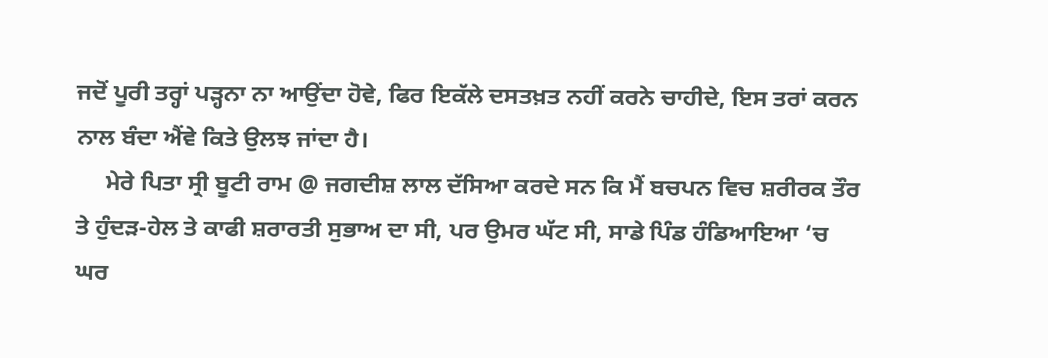ਜਦੋਂ ਪੂਰੀ ਤਰ੍ਹਾਂ ਪੜ੍ਹਨਾ ਨਾ ਆਉਂਦਾ ਹੋਵੇ, ਫਿਰ ਇਕੱਲੇ ਦਸਤਖ਼ਤ ਨਹੀਂ ਕਰਨੇ ਚਾਹੀਦੇ, ਇਸ ਤਰਾਂ ਕਰਨ ਨਾਲ ਬੰਦਾ ਐਂਵੇ ਕਿਤੇ ਉਲਝ ਜਾਂਦਾ ਹੈ।
     ਮੇਰੇ ਪਿਤਾ ਸ੍ਰੀ ਬੂਟੀ ਰਾਮ @ ਜਗਦੀਸ਼ ਲਾਲ ਦੱਸਿਆ ਕਰਦੇ ਸਨ ਕਿ ਮੈਂ ਬਚਪਨ ਵਿਚ ਸ਼ਰੀਰਕ ਤੌਰ ਤੇ ਹੁੰਦੜ-ਹੇਲ ਤੇ ਕਾਫੀ ਸ਼ਰਾਰਤੀ ਸੁਭਾਅ ਦਾ ਸੀ, ਪਰ ਉਮਰ ਘੱਟ ਸੀ, ਸਾਡੇ ਪਿੰਡ ਹੰਡਿਆਇਆ ‘ਚ ਘਰ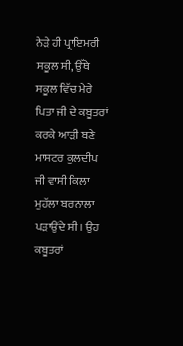ਨੇੜੇ ਹੀ ਪ੍ਰਾਇਮਰੀ ਸਕੂਲ ਸੀ, ਉੱਥੇ ਸਕੂਲ ਵਿੱਚ ਮੇਰੇ ਪਿਤਾ ਜੀ ਦੇ ਕਬੂਤਰਾਂ ਕਰਕੇ ਆੜੀ ਬਣੇ ਮਾਸਟਰ ਕੁਲਦੀਪ ਜੀ ਵਾਸੀ ਕਿਲਾ ਮੁਹੱਲਾ ਬਰਨਾਲਾ ਪੜਾਉਂਦੇ ਸੀ। ਉਹ ਕਬੂਤਰਾਂ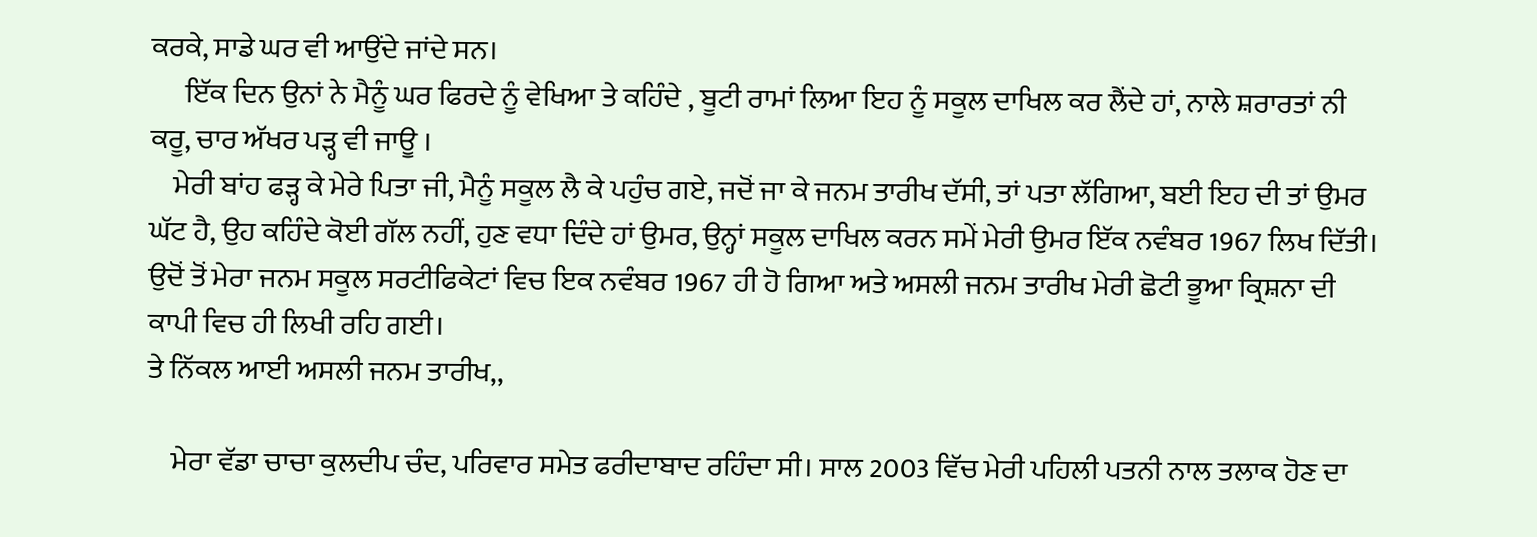ਕਰਕੇ, ਸਾਡੇ ਘਰ ਵੀ ਆਉਂਦੇ ਜਾਂਦੇ ਸਨ।
      ਇੱਕ ਦਿਨ ਉਨਾਂ ਨੇ ਮੈਨੂੰ ਘਰ ਫਿਰਦੇ ਨੂੰ ਵੇਖਿਆ ਤੇ ਕਹਿੰਦੇ , ਬੂਟੀ ਰਾਮਾਂ ਲਿਆ ਇਹ ਨੂੰ ਸਕੂਲ ਦਾਖਿਲ ਕਰ ਲੈਂਦੇ ਹਾਂ, ਨਾਲੇ ਸ਼ਰਾਰਤਾਂ ਨੀ ਕਰੂ, ਚਾਰ ਅੱਖਰ ਪੜ੍ਹ ਵੀ ਜਾਊ ।
    ਮੇਰੀ ਬਾਂਹ ਫੜ੍ਹ ਕੇ ਮੇਰੇ ਪਿਤਾ ਜੀ, ਮੈਨੂੰ ਸਕੂਲ ਲੈ ਕੇ ਪਹੁੰਚ ਗਏ, ਜਦੋਂ ਜਾ ਕੇ ਜਨਮ ਤਾਰੀਖ ਦੱਸੀ, ਤਾਂ ਪਤਾ ਲੱਗਿਆ, ਬਈ ਇਹ ਦੀ ਤਾਂ ਉਮਰ ਘੱਟ ਹੈ, ਉਹ ਕਹਿੰਦੇ ਕੋਈ ਗੱਲ ਨਹੀਂ, ਹੁਣ ਵਧਾ ਦਿੰਦੇ ਹਾਂ ਉਮਰ, ਉਨ੍ਹਾਂ ਸਕੂਲ ਦਾਖਿਲ ਕਰਨ ਸਮੇਂ ਮੇਰੀ ਉਮਰ ਇੱਕ ਨਵੰਬਰ 1967 ਲਿਖ ਦਿੱਤੀ। ਉਦੋਂ ਤੋਂ ਮੇਰਾ ਜਨਮ ਸਕੂਲ ਸਰਟੀਫਿਕੇਟਾਂ ਵਿਚ ਇਕ ਨਵੰਬਰ 1967 ਹੀ ਹੋ ਗਿਆ ਅਤੇ ਅਸਲੀ ਜਨਮ ਤਾਰੀਖ ਮੇਰੀ ਛੋਟੀ ਭੂਆ ਕ੍ਰਿਸ਼ਨਾ ਦੀ ਕਾਪੀ ਵਿਚ ਹੀ ਲਿਖੀ ਰਹਿ ਗਈ।
ਤੇ ਨਿੱਕਲ ਆਈ ਅਸਲੀ ਜਨਮ ਤਾਰੀਖ,,

    ਮੇਰਾ ਵੱਡਾ ਚਾਚਾ ਕੁਲਦੀਪ ਚੰਦ, ਪਰਿਵਾਰ ਸਮੇਤ ਫਰੀਦਾਬਾਦ ਰਹਿੰਦਾ ਸੀ। ਸਾਲ 2003 ਵਿੱਚ ਮੇਰੀ ਪਹਿਲੀ ਪਤਨੀ ਨਾਲ ਤਲਾਕ ਹੋਣ ਦਾ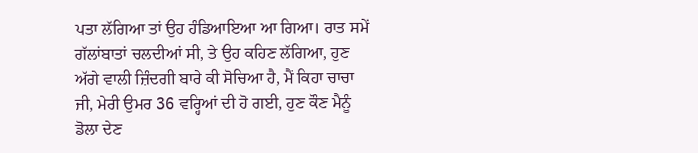ਪਤਾ ਲੱਗਿਆ ਤਾਂ ਉਹ ਹੰਡਿਆਇਆ ਆ ਗਿਆ। ਰਾਤ ਸਮੇਂ ਗੱਲਾਂਬਾਤਾਂ ਚਲਦੀਆਂ ਸੀ, ਤੇ ਉਹ ਕਹਿਣ ਲੱਗਿਆ, ਹੁਣ ਅੱਗੇ ਵਾਲੀ ਜ਼ਿੰਦਗੀ ਬਾਰੇ ਕੀ ਸੋਚਿਆ ਹੈ, ਮੈਂ ਕਿਹਾ ਚਾਚਾ ਜੀ, ਮੇਰੀ ਉਮਰ 36 ਵਰ੍ਹਿਆਂ ਦੀ ਹੋ ਗਈ, ਹੁਣ ਕੌਣ ਮੈਨੂੰ ਡੋਲਾ ਦੇਣ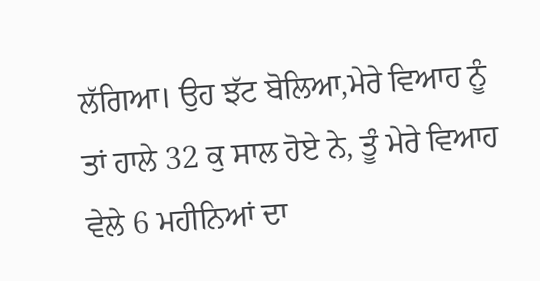ਲੱਗਿਆ। ਉਹ ਝੱਟ ਬੋਲਿਆ,ਮੇਰੇ ਵਿਆਹ ਨੂੰ ਤਾਂ ਹਾਲੇ 32 ਕੁ ਸਾਲ ਹੋਏ ਨੇ, ਤੂੰ ਮੇਰੇ ਵਿਆਹ ਵੇਲੇ 6 ਮਹੀਨਿਆਂ ਦਾ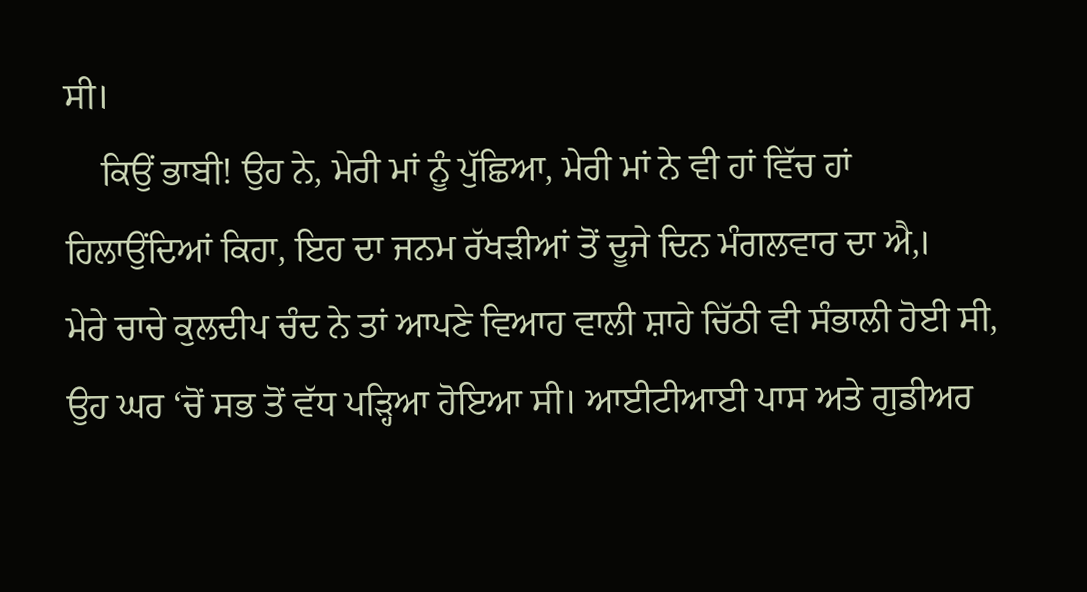ਸੀ।
    ਕਿਉਂ ਭਾਬੀ! ਉਹ ਨੇ, ਮੇਰੀ ਮਾਂ ਨੂੰ ਪੁੱਛਿਆ, ਮੇਰੀ ਮਾਂ ਨੇ ਵੀ ਹਾਂ ਵਿੱਚ ਹਾਂ ਹਿਲਾਉਂਦਿਆਂ ਕਿਹਾ, ਇਹ ਦਾ ਜਨਮ ਰੱਖੜੀਆਂ ਤੋਂ ਦੂਜੇ ਦਿਨ ਮੰਗਲਵਾਰ ਦਾ ਐ,।
ਮੇਰੇ ਚਾਚੇ ਕੁਲਦੀਪ ਚੰਦ ਨੇ ਤਾਂ ਆਪਣੇ ਵਿਆਹ ਵਾਲੀ ਸ਼ਾਹੇ ਚਿੱਠੀ ਵੀ ਸੰਭਾਲੀ ਹੋਈ ਸੀ, ਉਹ ਘਰ ‘ਚੋਂ ਸਭ ਤੋਂ ਵੱਧ ਪੜ੍ਹਿਆ ਹੋਇਆ ਸੀ। ਆਈਟੀਆਈ ਪਾਸ ਅਤੇ ਗੁਡੀਅਰ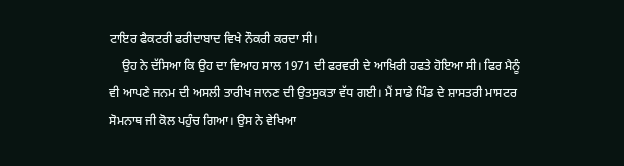ਟਾਇਰ ਫੈਕਟਰੀ ਫਰੀਦਾਬਾਦ ਵਿਖੇ ਨੌਕਰੀ ਕਰਦਾ ਸੀ।
    ਉਹ ਨੇ ਦੱਸਿਆ ਕਿ ਉਹ ਦਾ ਵਿਆਹ ਸਾਲ 1971 ਦੀ ਫਰਵਰੀ ਦੇ ਆਖ਼ਿਰੀ ਹਫਤੇ ਹੋਇਆ ਸੀ। ਫਿਰ ਮੈਨੂੰ ਵੀ ਆਪਣੇ ਜਨਮ ਦੀ ਅਸਲੀ ਤਾਰੀਖ ਜਾਨਣ ਦੀ ਉਤਸੁਕਤਾ ਵੱਧ ਗਈ। ਮੈਂ ਸਾਡੇ ਪਿੰਡ ਦੇ ਸ਼ਾਸਤਰੀ ਮਾਸਟਰ ਸੋਮਨਾਥ ਜੀ ਕੋਲ ਪਹੁੰਚ ਗਿਆ। ਉਸ ਨੇ ਵੇਖਿਆ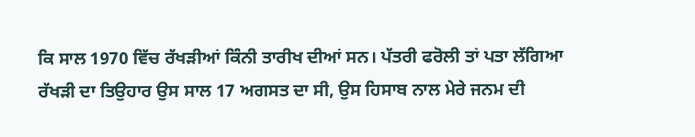ਕਿ ਸਾਲ 1970 ਵਿੱਚ ਰੱਖੜੀਆਂ ਕਿੰਨੀ ਤਾਰੀਖ ਦੀਆਂ ਸਨ। ਪੱਤਰੀ ਫਰੋਲੀ ਤਾਂ ਪਤਾ ਲੱਗਿਆ ਰੱਖੜੀ ਦਾ ਤਿਉਹਾਰ ਉਸ ਸਾਲ 17 ਅਗਸਤ ਦਾ ਸੀ, ਉਸ ਹਿਸਾਬ ਨਾਲ ਮੇਰੇ ਜਨਮ ਦੀ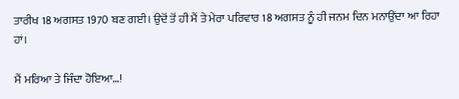ਤਾਰੀਖ 18 ਅਗਸਤ 1970 ਬਣ ਗਈ। ਉਦੋਂ ਤੋਂ ਹੀ ਮੈਂ ਤੇ ਮੇਰਾ ਪਰਿਵਾਰ 18 ਅਗਸਤ ਨੂੰ ਹੀ ਜਨਮ ਦਿਨ ਮਨਾਉਂਦਾ ਆ ਰਿਹਾ ਹਾਂ।

ਮੈਂ ਮਰਿਆ ਤੇ ਜਿੰਦਾ ਹੋਇਆ…!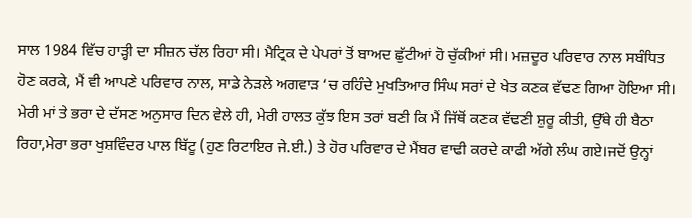ਸਾਲ 1984 ਵਿੱਚ ਹਾੜ੍ਹੀ ਦਾ ਸੀਜ਼ਨ ਚੱਲ ਰਿਹਾ ਸੀ। ਮੈਟ੍ਰਿਕ ਦੇ ਪੇਪਰਾਂ ਤੋਂ ਬਾਅਦ ਛੁੱਟੀਆਂ ਹੋ ਚੁੱਕੀਆਂ ਸੀ। ਮਜ਼ਦੂਰ ਪਰਿਵਾਰ ਨਾਲ ਸਬੰਧਿਤ ਹੋਣ ਕਰਕੇ, ਮੈਂ ਵੀ ਆਪਣੇ ਪਰਿਵਾਰ ਨਾਲ, ਸਾਡੇ ਨੇੜਲੇ ਅਗਵਾੜ ‘ਚ ਰਹਿੰਦੇ ਮੁਖਤਿਆਰ ਸਿੰਘ ਸਰਾਂ ਦੇ ਖੇਤ ਕਣਕ ਵੱਢਣ ਗਿਆ ਹੋਇਆ ਸੀ। ਮੇਰੀ ਮਾਂ ਤੇ ਭਰਾ ਦੇ ਦੱਸਣ ਅਨੁਸਾਰ ਦਿਨ ਵੇਲੇ ਹੀ, ਮੇਰੀ ਹਾਲਤ ਕੁੱਝ ਇਸ ਤਰਾਂ ਬਣੀ ਕਿ ਮੈਂ ਜਿੱਥੋਂ ਕਣਕ ਵੱਢਣੀ ਸ਼ੁਰੂ ਕੀਤੀ, ਉੱਥੇ ਹੀ ਬੈਠਾ ਰਿਹਾ,ਮੇਰਾ ਭਰਾ ਖੁਸ਼ਵਿੰਦਰ ਪਾਲ ਬਿੱਟੂ (ਹੁਣ ਰਿਟਾਇਰ ਜੇ.ਈ.) ਤੇ ਹੋਰ ਪਰਿਵਾਰ ਦੇ ਮੈਂਬਰ ਵਾਢੀ ਕਰਦੇ ਕਾਫੀ ਅੱਗੇ ਲੰਘ ਗਏ।‌ਜਦੋਂ ਉਨ੍ਹਾਂ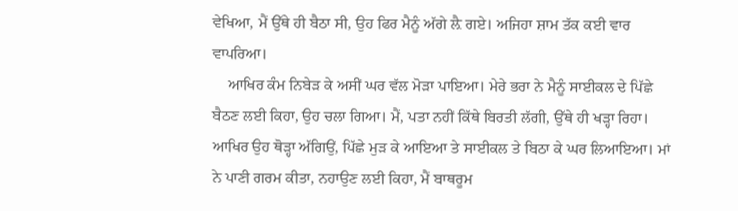ਵੇਖਿਆ, ਮੈਂ ਉੱਥੇ ਹੀ ਬੈਠਾ ਸੀ, ਉਹ ਫਿਰ ਮੈਨੂੰ ਅੱਗੇ ਲ਼ੈ ਗਏ। ਅਜਿਹਾ ਸ਼ਾਮ ਤੱਕ ਕਈ ਵਾਰ ਵਾਪਰਿਆ।
    ਆਖਿਰ ਕੰਮ ਨਿਬੇੜ ਕੇ ਅਸੀਂ ਘਰ ਵੱਲ ਮੋੜਾ ਪਾਇਆ। ਮੇਰੇ ਭਰਾ ਨੇ ਮੈਨੂੰ ਸਾਈਕਲ ਦੇ ਪਿੱਛੇ ਬੈਠਣ ਲਈ ਕਿਹਾ, ਉਹ ਚਲਾ ਗਿਆ। ਮੈਂ, ਪਤਾ ਨਹੀਂ ਕਿੱਥੇ ਬਿਰਤੀ ਲੱਗੀ, ਉੱਥੇ ਹੀ ਖੜ੍ਹਾ ਰਿਹਾ। ਆਖਿਰ ਉਹ ਥੋੜ੍ਹਾ ਅੱਗਿਉਂ, ਪਿੱਛੇ ਮੁੜ ਕੇ ਆਇਆ ਤੇ ਸਾਈਕਲ ਤੇ ਬਿਠਾ ਕੇ ਘਰ ਲਿਆਇਆ। ਮਾਂ ਨੇ ਪਾਣੀ ਗਰਮ ਕੀਤਾ, ਨਹਾਉਣ ਲਈ ਕਿਹਾ, ਮੈਂ ਬਾਥਰੂਮ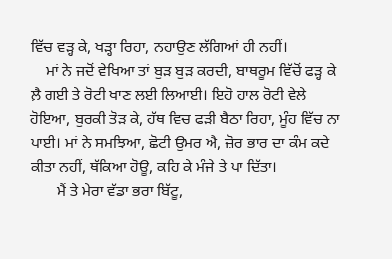ਵਿੱਚ ਵੜ੍ਹ ਕੇ, ਖੜ੍ਹਾ ਰਿਹਾ, ਨਹਾਉਣ ਲੱਗਿਆਂ ਹੀ ਨਹੀਂ।
    ਮਾਂ ਨੇ ਜਦੋਂ ਵੇਖਿਆ ਤਾਂ ਬੁੜ ਬੁੜ ਕਰਦੀ, ਬਾਥਰੂਮ ਵਿੱਚੋਂ ਫੜ੍ਹ ਕੇ ਲ਼ੈ ਗਈ ਤੇ ਰੋਟੀ ਖਾਣ ਲਈ ਲਿਆਈ। ਇਹੋ ਹਾਲ ਰੋਟੀ ਵੇਲੇ ਹੋਇਆ, ਬੁਰਕੀ ਤੋੜ ਕੇ, ਹੱਥ ਵਿਚ ਫੜੀ ਬੈਠਾ ਰਿਹਾ, ਮੂੰਹ ਵਿੱਚ ਨਾ ਪਾਈ। ਮਾਂ ਨੇ ਸਮਝਿਆ, ਛੋਟੀ ਉਮਰ ਐ, ਜ਼ੋਰ ਭਾਰ ਦਾ ਕੰਮ ਕਦੇ ਕੀਤਾ ਨਹੀਂ, ਥੱਕਿਆ ਹੋਊ, ਕਹਿ ਕੇ ਮੰਜੇ ਤੇ ਪਾ ਦਿੱਤਾ।
       ਮੈਂ ਤੇ ਮੇਰਾ ਵੱਡਾ ਭਰਾ ਬਿੱਟੂ,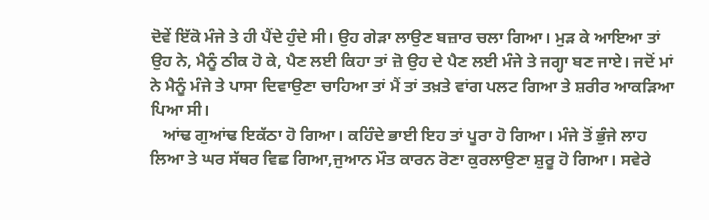ਦੋਵੇਂ ਇੱਕੋ ਮੰਜੇ ਤੇ ਹੀ ਪੈਂਦੇ ਹੁੰਦੇ ਸੀ। ਉਹ ਗੇੜਾ ਲਾਉਣ ਬਜ਼ਾਰ ਚਲਾ ਗਿਆ। ਮੁੜ ਕੇ ਆਇਆ ਤਾਂ ਉਹ ਨੇ, ਮੈਨੂੰ ਠੀਕ ਹੋ ਕੇ, ਪੈਣ ਲਈ ਕਿਹਾ ਤਾਂ ਜ਼ੋ ਉਹ ਦੇ ਪੈਣ ਲਈ ਮੰਜੇ ਤੇ ਜਗ੍ਹਾ ਬਣ ਜਾਏ। ਜਦੋਂ ਮਾਂ ਨੇ ਮੈਨੂੰ ਮੰਜੇ ਤੇ ਪਾਸਾ ਦਿਵਾਉਣਾ ਚਾਹਿਆ ਤਾਂ ਮੈਂ ਤਾਂ ਤਖ਼ਤੇ ਵਾਂਗ ਪਲਟ ਗਿਆ ਤੇ ਸ਼ਰੀਰ ਆਕੜਿਆ ਪਿਆ ਸੀ।
   ਆਂਢ ਗੁਆਂਢ ਇਕੱਠਾ ਹੋ ਗਿਆ। ਕਹਿੰਦੇ ਭਾਈ ਇਹ ਤਾਂ ਪੂਰਾ ਹੋ ਗਿਆ। ਮੰਜੇ ਤੋਂ ਭੁੰਜੇ ਲਾਹ ਲਿਆ ਤੇ ਘਰ ਸੱਥਰ ਵਿਛ ਗਿਆ,ਜੁਆਨ ਮੌਤ ਕਾਰਨ ਰੋਣਾ ਕੁਰਲਾਉਣਾ ਸ਼ੁਰੂ ਹੋ ਗਿਆ। ਸਵੇਰੇ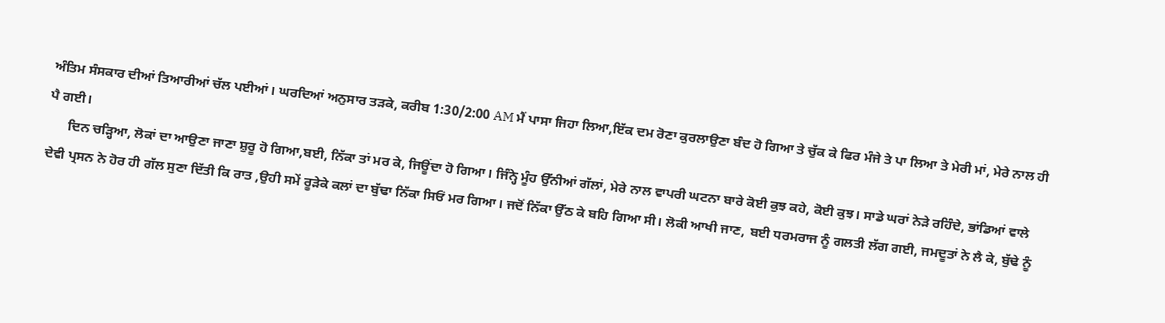ਅੰਤਿਮ ਸੰਸਕਾਰ ਦੀਆਂ ਤਿਆਰੀਆਂ ਚੱਲ ਪਈਆਂ। ਘਰਦਿਆਂ ਅਨੁਸਾਰ ਤੜਕੇ, ਕਰੀਬ 1:30/2:00 AM ਮੈਂ ਪਾਸਾ ਜਿਹਾ ਲਿਆ,ਇੱਕ ਦਮ ਰੋਣਾ ਕੁਰਲਾਉਣਾ ਬੰਦ ਹੋ ਗਿਆ ਤੇ ਚੁੱਕ ਕੇ ਫਿਰ ਮੰਜੇ ਤੇ ਪਾ ਲਿਆ ਤੇ ਮੇਰੀ ਮਾਂ, ਮੇਰੇ ਨਾਲ ਹੀ ਪੈ ਗਈ।
      ਦਿਨ ਚੜ੍ਹਿਆ, ਲੋਕਾਂ ਦਾ ਆਉਣਾ ਜਾਣਾ ਸ਼ੁਰੂ ਹੋ ਗਿਆ,ਬਈ, ਨਿੱਕਾ ਤਾਂ ਮਰ ਕੇ, ਜਿਊਂਦਾ ਹੋ ਗਿਆ। ਜਿੰਨ੍ਹੇ ਮੂੰਹ ਉੱਨੀਆਂ ਗੱਲਾਂ, ਮੇਰੇ ਨਾਲ ਵਾਪਰੀ ਘਟਨਾ ਬਾਰੇ ਕੋਈ ਕੁਝ ਕਹੇ, ਕੋਈ ਕੁਝ। ਸਾਡੇ ਘਰਾਂ ਨੇੜੇ ਰਹਿੰਦੇ, ਭਾਂਡਿਆਂ ਵਾਲੇ ਦੇਵੀ ਪ੍ਰਸਨ ਨੇ ਹੋਰ ਹੀ ਗੱਲ ਸੁਣਾ ਦਿੱਤੀ ਕਿ ਰਾਤ ,ਉਹੀ ਸਮੇਂ ਰੂੜੇਕੇ ਕਲਾਂ ਦਾ ਬੁੱਢਾ ਨਿੱਕਾ ਸਿਓਂ ਮਰ ਗਿਆ। ਜਦੋਂ ਨਿੱਕਾ ਉੱਠ ਕੇ ਬਹਿ ਗਿਆ ਸੀ। ਲੋਕੀ ਆਖੀ ਜਾਣ, ਬਈ ਧਰਮਰਾਜ ਨੂੰ ਗਲਤੀ ਲੱਗ ਗਈ, ਜਮਦੂਤਾਂ ਨੇ ਲੈ ਕੇ, ਬੁੱਢੇ ਨੂੰ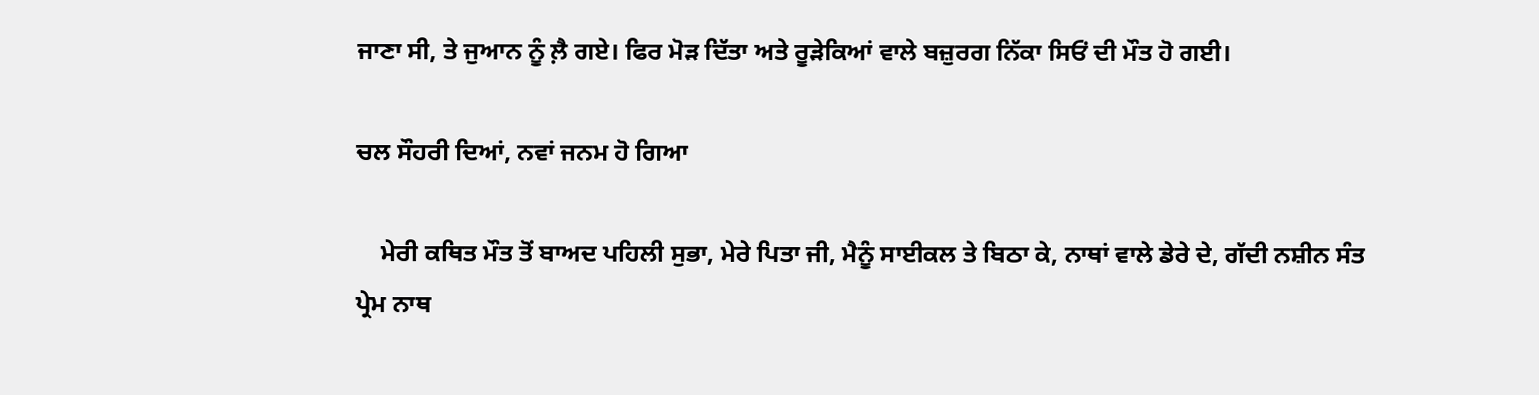ਜਾਣਾ ਸੀ, ਤੇ ਜੁਆਨ ਨੂੰ ਲ਼ੈ ਗਏ। ਫਿਰ ਮੋੜ ਦਿੱਤਾ ਅਤੇ ਰੂੜੇਕਿਆਂ ਵਾਲੇ ਬਜ਼ੁਰਗ ਨਿੱਕਾ ਸਿਓਂ ਦੀ ਮੌਤ ਹੋ ਗਈ।

ਚਲ ਸੌਹਰੀ ਦਿਆਂ, ਨਵਾਂ ਜਨਮ ਹੋ ਗਿਆ

    ਮੇਰੀ ਕਥਿਤ ਮੌਤ ਤੋਂ ਬਾਅਦ ਪਹਿਲੀ ਸੁਭਾ, ਮੇਰੇ ਪਿਤਾ ਜੀ, ਮੈਨੂੰ ਸਾਈਕਲ ਤੇ ਬਿਠਾ ਕੇ, ਨਾਥਾਂ ਵਾਲੇ ਡੇਰੇ ਦੇ, ਗੱਦੀ ਨਸ਼ੀਨ ਸੰਤ ਪ੍ਰੇਮ ਨਾਥ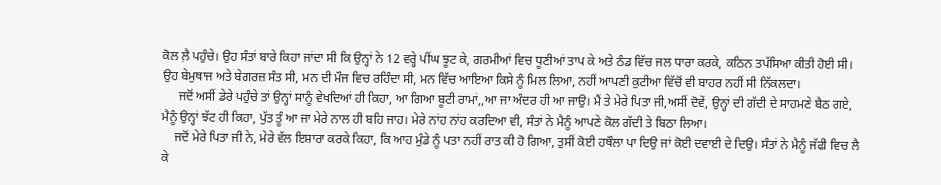ਕੋਲ ਲ਼ੈ ਪਹੁੰਚੇ। ਉਹ ਸੰਤਾਂ ਬਾਰੇ ਕਿਹਾ ਜਾਂਦਾ ਸੀ ਕਿ ਉਨ੍ਹਾਂ ਨੇ 12 ਵਰ੍ਹੇ ਪੀਂਘ ਝੂਟ ਕੇ, ਗਰਮੀਆਂ ਵਿਚ ਧੂਣੀਆਂ ਤਾਪ ਕੇ ਅਤੇ ਠੰਡ ਵਿੱਚ ਜਲ ਧਾਰਾ ਕਰਕੇ, ਕਠਿਨ ਤਪੱਸਿਆ ਕੀਤੀ ਹੋਈ ਸੀ। ਉਹ ਬੇਮੁਥਾਜ ਅਤੇ ਬੇਗਰਜ਼ ਸੰਤ ਸੀ, ਮਨ ਦੀ ਮੌਜ ਵਿਚ ਰਹਿੰਦਾ ਸੀ, ਮਨ ਵਿੱਚ ਆਇਆ ਕਿਸੇ ਨੂੰ ਮਿਲ ਲਿਆ, ਨਹੀਂ ਆਪਣੀ ਕੁਟੀਆ ਵਿੱਚੋਂ ਵੀ ਬਾਹਰ ਨਹੀਂ ਸੀ ਨਿੱਕਲਦਾ।
     ਜਦੋਂ ਅਸੀਂ ਡੇਰੇ ਪਹੁੰਚੇ ਤਾਂ ਉਨ੍ਹਾਂ ਸਾਨੂੰ ਵੇਖਦਿਆਂ ਹੀ ਕਿਹਾ, ਆ ਗਿਆ ਬੂਟੀ ਰਾਮਾਂ,,ਆ ਜਾ ਅੰਦਰ ਹੀ ਆ ਜਾਉ। ਮੈਂ ਤੇ ਮੇਰੇ ਪਿਤਾ ਜੀ,ਅਸੀਂ ਦੋਵੇਂ, ਉਨ੍ਹਾਂ ਦੀ ਗੱਦੀ ਦੇ ਸਾਹਮਣੇ ਬੈਠ ਗਏ, ਮੈਨੂੰ ਉਨ੍ਹਾਂ ਝੱਟ ਹੀ ਕਿਹਾ, ਪੁੱਤ ਤੂੰ ਆ ਜਾ ਮੇਰੇ ਨਾਲ ਹੀ ਬਹਿ ਜਾਹ। ਮੇਰੇ ਨਾਂਹ ਨਾਂਹ ਕਰਦਿਆ ਵੀ, ਸੰਤਾਂ ਨੇ ਮੈਨੂੰ ਆਪਣੇ ਕੋਲ ਗੱਦੀ ਤੇ ਬਿਠਾ ਲਿਆ।
    ਜਦੋਂ ਮੇਰੇ ਪਿਤਾ ਜੀ ਨੇ, ਮੇਰੇ ਵੱਲ ਇਸ਼ਾਰਾ ਕਰਕੇ ਕਿਹਾ, ਕਿ ਆਹ ਮੁੰਡੇ ਨੂੰ ਪਤਾ ਨਹੀਂ ਰਾਤ ਕੀ ਹੋ ਗਿਆ, ਤੁਸੀਂ ਕੋਈ ਹਥੌਲਾ ਪਾ ਦਿਉ ਜਾਂ ਕੋਈ ਦਵਾਈ ਦੇ ਦਿਉ। ਸੰਤਾਂ ਨੇ ਮੈਨੂੰ ਜੱਫੀ ਵਿਚ ਲੈ ਕੇ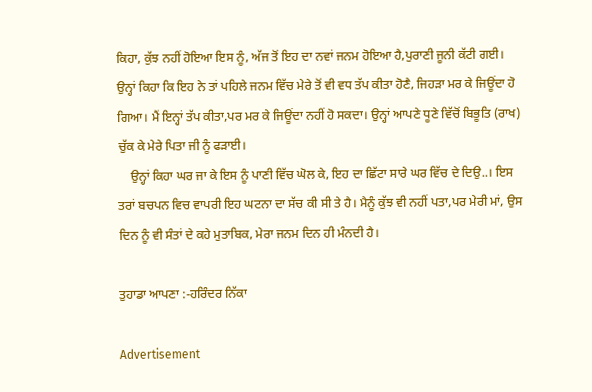ਕਿਹਾ, ਕੁੱਝ ਨਹੀਂ ਹੋਇਆ ਇਸ ਨੂੰ, ਅੱਜ ਤੋਂ ਇਹ ਦਾ ਨਵਾਂ ਜਨਮ ਹੋਇਆ ਹੈ,ਪੁਰਾਣੀ ਜੂਨੀ ਕੱਟੀ ਗਈ।
ਉਨ੍ਹਾਂ ਕਿਹਾ ਕਿ ਇਹ ਨੇ ਤਾਂ ਪਹਿਲੇ ਜਨਮ ਵਿੱਚ ਮੇਰੇ ਤੋਂ ਵੀ ਵਧ ਤੱਪ ਕੀਤਾ ਹੋਣੈ, ਜਿਹੜਾ ਮਰ ਕੇ ਜਿਊਂਦਾ ਹੋ ਗਿਆ। ਮੈਂ ਇਨ੍ਹਾਂ ਤੱਪ ਕੀਤਾ,ਪਰ ਮਰ ਕੇ ਜਿਊਂਦਾ ਨਹੀਂ ਹੋ ਸਕਦਾ। ਉਨ੍ਹਾਂ ਆਪਣੇ ਧੂਣੇ ਵਿੱਚੋਂ ਬਿਭੂਤਿ (ਰਾਖ) ਚੁੱਕ ਕੇ ਮੇਰੇ ਪਿਤਾ ਜੀ ਨੂੰ ਫੜਾਈ।
    ਉਨ੍ਹਾਂ ਕਿਹਾ ਘਰ ਜਾ ਕੇ ਇਸ ਨੂੰ ਪਾਣੀ ਵਿੱਚ ਘੋਲ ਕੇ, ਇਹ ਦਾ ਛਿੱਟਾ ਸਾਰੇ ਘਰ ਵਿੱਚ ਦੇ ਦਿਉ..। ਇਸ ਤਰਾਂ ਬਚਪਨ ਵਿਚ ਵਾਪਰੀ ਇਹ ਘਟਨਾ ਦਾ ਸੱਚ ਕੀ ਸੀ ਤੇ ਹੈ। ਮੈਨੂੰ ਕੁੱਝ ਵੀ ਨਹੀਂ ਪਤਾ,ਪਰ ਮੇਰੀ ਮਾਂ, ਉਸ ਦਿਨ ਨੂੰ ਵੀ ਸੰਤਾਂ ਦੇ ਕਹੇ ਮੁਤਾਬਿਕ, ਮੇਰਾ ਜਨਮ ਦਿਨ ਹੀ ਮੰਨਦੀ ਹੈ।

ਤੁਹਾਡਾ ਆਪਣਾ :-ਹਰਿੰਦਰ ਨਿੱਕਾ

Advertisement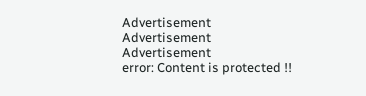Advertisement
Advertisement
Advertisement
error: Content is protected !!